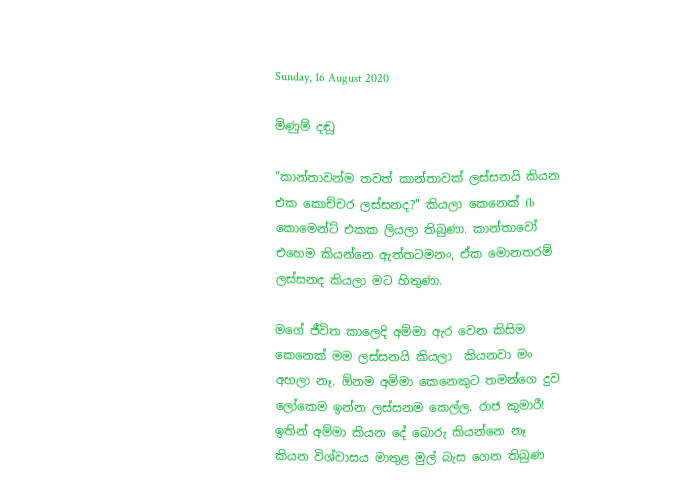Sunday, 16 August 2020

මිණුම් දඬු

“කාන්තාවන්ම තවත් කාන්තාවක් ලස්සනයි කියන එක කොච්චර ලස්සනද?" කියලා කෙනෙක් fb කොමෙන්ට් එකක ලියලා තිබුණා. කාන්තාවෝ එහෙම කියන්නෙ ඇත්තටමනං, ඒක මොනතරම් ලස්සනද කියලා මට හිතුණා.

මගේ ජීවිත කාලෙදි අම්මා ඇර වෙන කිසිම කෙනෙක් මම ලස්සනයි කියලා  කියනවා මං අහලා නෑ. ඕනම අම්මා කෙනෙකුට තමන්ගෙ දුව ලෝකෙම ඉන්න ලස්සනම කෙල්ල. රාජ කුමාරී! ඉතින් අම්මා කියන දේ බොරු කියන්නෙ නෑ කියන විශ්වාසය මාතුළ මුල් බැස ගෙන තිබුණ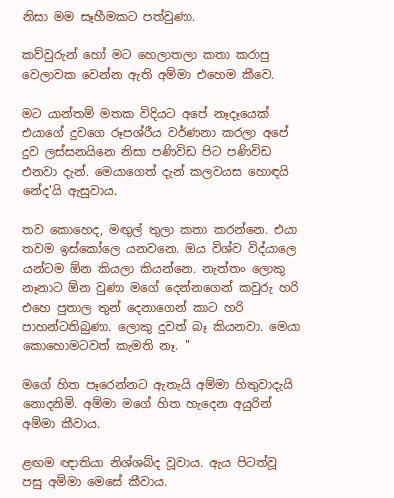නිසා මම සෑහීමකට පත්වුණා.

කව්වුරුන් හෝ මට හෙලාතලා කතා කරාපු වෙලාවක වෙන්න ඇති අම්මා එහෙම කීවෙ.

මට යාන්තම් මතක විදියට අපේ නෑදෑයෙක් එයාගේ දුවගෙ රූපශ්රීය වර්ණනා කරලා අපේ දුව ලස්සනයිනෙ නිසා පණිවිඩ පිට පණිවිඩ එනවා දැන්. මෙයාගෙත් දැන් කලවයස හොඳයි නේද'යි ඇසුවාය.

තව කොහෙද, මඟුල් තුලා කතා කරන්නෙ. එයා තවම ඉස්කෝලෙ යනවනෙ. ඔය විශ්ව විද්යාලෙ යන්ටම ඕන කියලා කියන්නෙ. නැත්තං ලොකු නෑනාට ඕන වුණා මගේ දෙන්නගෙන් කවුරු හරි එහෙ පුතාල තුන් දෙනාගෙන් කාට හරි පාහන්ටතිබුණා. ලොකු දුවත් බෑ කියනවා. මෙයා කොහොමටවත් කැමති නෑ. "

මගේ හිත පෑරෙන්නට ඇතැයි අම්මා හිතුවාදැයි නොදනිමි. අම්මා මගේ හිත හැදෙන අයුරින් අම්මා කීවාය.

ළඟම ඥාතියා නිශ්ශබ්ද වූවාය. ඇය පිටත්වූ පසු අම්මා මෙසේ කීවාය.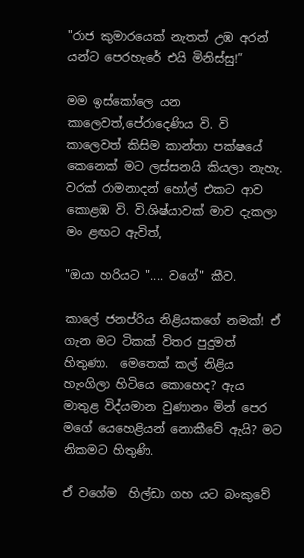"රාජ කුමාරයෙක් නැතත් උඹ අරන් යන්ට පෙරහැරේ එයි මිනිස්සු!”

මම ඉස්කෝලෙ යන කාලෙවත්,පේරාදෙණිය වි. වි කාලෙවත් කිසිම කාන්තා පක්ෂයේ කෙනෙක් මට ලස්සනයි කියලා නැහැ. වරක් රාමනාදන් හෝල් එකට ආව කොළඹ වි. වි.ශිෂ්යාවක් මාව දැකලා මං ළඟට ඇවිත්,

"ඔයා හරියට ".... වගේ" කීව.

කාලේ ජනප්රිය නිළියකගේ නමක්! ඒ ගැන මට ටිකක් විතර පුදුමත් හිතුණා.  මෙතෙක් කල් නිළිය හැංගිලා හිටියෙ කොහෙද? ඇය මාතුළ විද්යමාන වුණානං මින් පෙර මගේ යෙහෙළියන් නොකීවේ ඇයි? මට නිකමට හිතුණි.

ඒ වගේම  හිල්ඩා ගහ යට බංකුවේ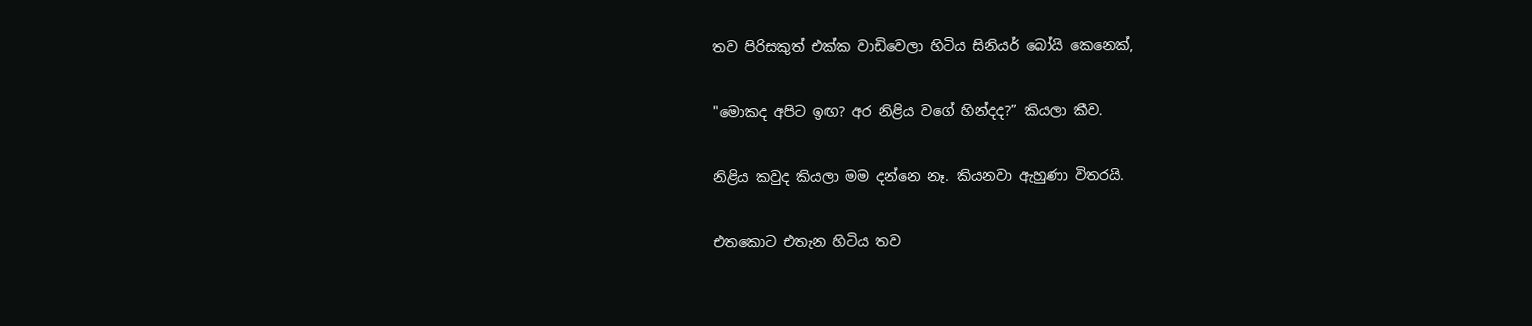තව පිරිසකුත් එක්ක වාඩිවෙලා හිටිය සිනියර් බෝයි කෙනෙක්,

"මොකද අපිට ඉඟ? අර නිළිය වගේ හින්දද?” කියලා කීව.

නිළිය කවුද කියලා මම දන්නෙ නෑ. කියනවා ඇහුණා විතරයි.

එතකොට එතැන හිටිය තව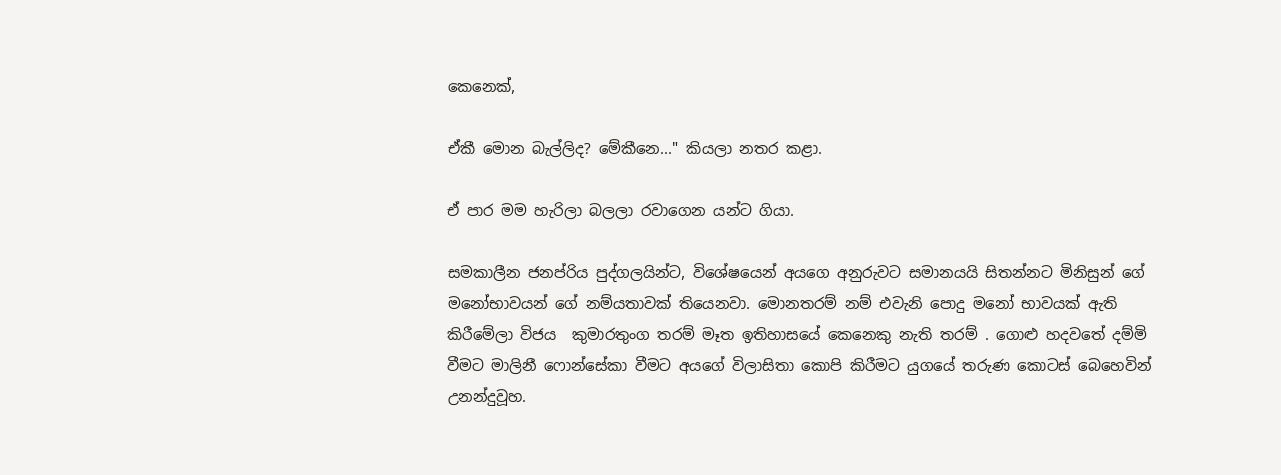කෙනෙක්,

ඒකී මොන බැල්ලිද? මේකීනෙ..." කියලා නතර කළා.

ඒ පාර මම හැරිලා බලලා රවාගෙන යන්ට ගියා.

සමකාලීන ජනප්රිය පුද්ගලයින්ට, විශේෂයෙන් අයගෙ අනුරුවට සමානයයි සිතන්නට මිනිසුන් ගේ මනෝභාවයන් ගේ නම්යතාවක් තියෙනවා. මොනතරම් නම් එවැනි පොදු මනෝ භාවයක් ඇති කිරීමේලා විජය  කුමාරතුංග තරම් මෑත ඉතිහාසයේ කෙනෙකු නැති තරම් . ගොළු හදවතේ දම්මි වීමට මාලිනී ෆොන්සේකා වීමට අයගේ විලාසිතා කොපි කිරීමට යුගයේ තරුණ කොටස් බෙහෙවින් උනන්දුවූහ.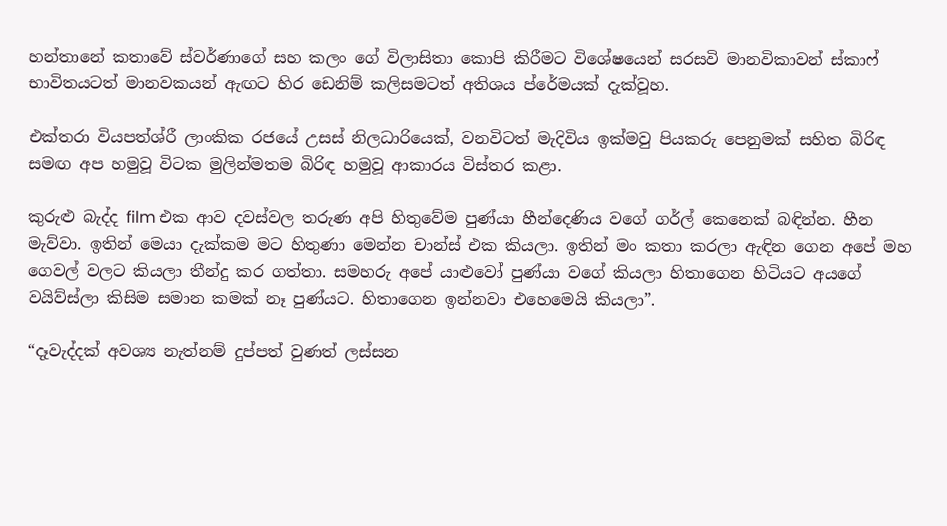හන්තානේ කතාවේ ස්වර්ණාගේ සහ කලං ගේ විලාසිතා කොපි කිරීමට විශේෂයෙන් සරසවි මානවිකාවන් ස්කාෆ් භාවිතයටත් මානවකයන් ඇඟට හිර ඩෙනිම් කලිසමටත් අතිශය ප්රේමයක් දැක්වූහ.

එක්තරා වියපත්ශ්රී ලාංකික රජයේ උසස් නිලධාරියෙක්, වනවිටත් මැදිවිය ඉක්මවු පියකරු පෙනුමක් සහිත බිරිඳ සමඟ අප හමුවූ විටක මුලින්මතම බිරිඳ හමුවූ ආකාරය විස්තර කළා.

කුරුළු බැද්ද film එක ආව දවස්වල තරුණ අපි හිතුවේම පුණ්යා හීන්දෙණිය වගේ ගර්ල් කෙනෙක් බඳින්න. හීන මැව්වා. ඉතින් මෙයා දැක්කම මට හිතුණා මෙන්න චාන්ස් එක කියලා. ඉතින් මං කතා කරලා ඇඳින ගෙන අපේ මහ ගෙවල් වලට කියලා තීන්දු කර ගත්තා. සමහරු අපේ යාළුවෝ පුණ්යා වගේ කියලා හිතාගෙන හිටියට අයගේ වයිව්ස්ලා කිසිම සමාන කමක් නෑ පුණ්යට. හිතාගෙන ඉන්නවා එහෙමෙයි කියලා”.

“දෑවැද්දක් අවශ්‍ය නැත්නම් දුප්පත් වුණත් ලස්සන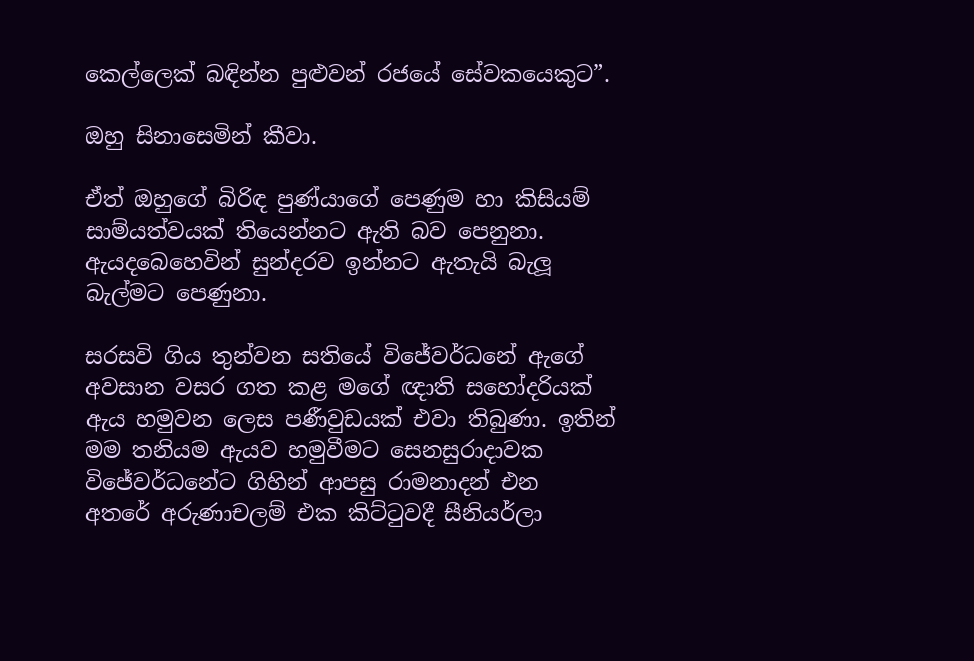කෙල්ලෙක් බඳින්න පුළුවන් රජයේ සේවකයෙකුට”.

ඔහු සිනාසෙමින් කීවා.

ඒත් ඔහුගේ බිරිඳ පුණ්යාගේ පෙණුම හා කිසියම් සාම්යත්වයක් තියෙන්නට ඇති බව පෙනුනා. ඇයදබෙහෙවින් සුන්දරව ඉන්නට ඇතැයි බැලූ බැල්මට පෙණුනා.

සරසවි ගිය තුන්වන සතියේ විජේවර්ධනේ ඇගේ අවසාන වසර ගත කළ මගේ ඥාති සහෝදරියක් ඇය හමුවන ලෙස පණීවුඩයක් එවා තිබුණා. ඉතින් මම තනියම ඇයව හමුවීමට සෙනසුරාදාවක විජේවර්ධනේට ගිහින් ආපසු රාමනාදන් එන  අතරේ අරුණාචලම් එක කිට්ටුවදී සීනියර්ලා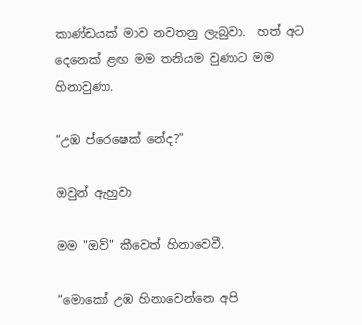කාණ්ඩයක් මාව නවතනු ලැබුවා.  හත් අට දෙනෙක් ළඟ මම තනියම වුණාට මම හිනාවුණා.

“උඹ ප්රෙෂෙක් නේද?”

ඔවුන් ඇහුවා

මම "ඔව්" කීවෙත් හිනාවෙවී.

“මොකෝ උඹ හිනාවෙන්නෙ අපි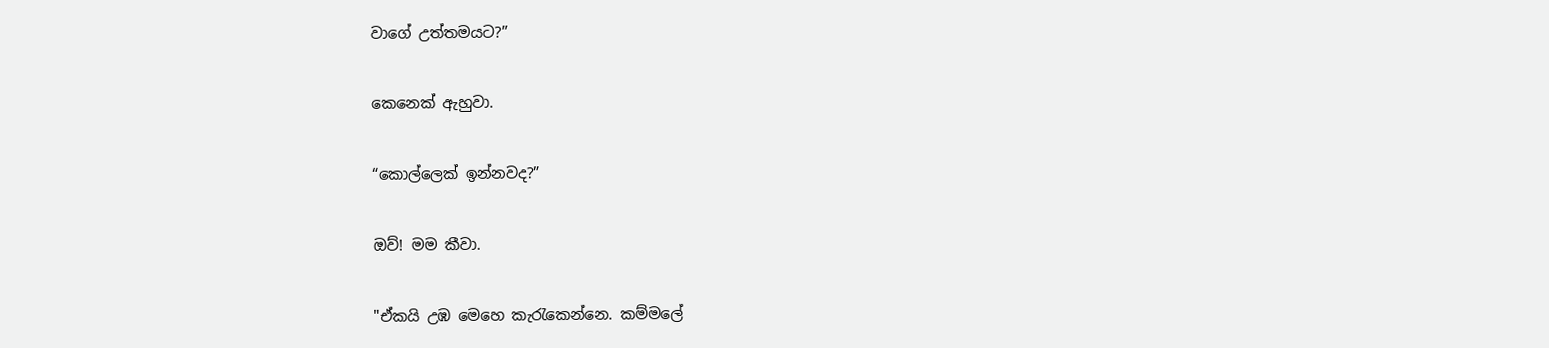වාගේ උත්තමයට?”

කෙනෙක් ඇහුවා.

“කොල්ලෙක් ඉන්නවද?”

ඔව්! මම කීවා.

"ඒකයි උඹ මෙහෙ කැරැකෙන්නෙ. කම්මලේ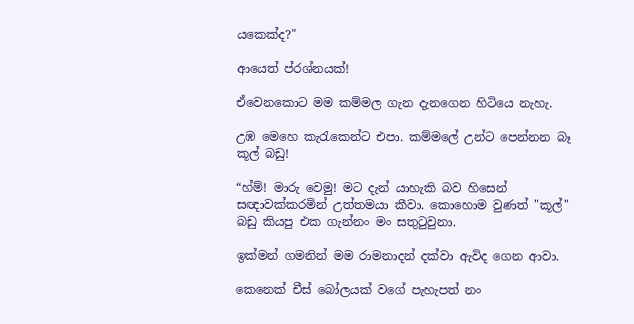යකෙක්ද?"

ආයෙත් ප්රශ්නයක්!

ඒවෙනකොට මම කම්මල ගැන දැනගෙන හිටියෙ නැහැ.

උඹ මෙහෙ කැරැකෙන්ට එපා. කම්මලේ උන්ට පෙන්නන බෑ කූල් බඩු!

“හ්ම්! මාරු වෙමු! මට දැන් යාහැකි බව හිසෙන් සඥාවක්කරමින් උත්තමයා කීවා. කොහොම වුණත් "කූල්" බඩු කියපු එක ගැන්නං මං සතුටුවුනා.

ඉක්මන් ගමනින් මම රාමනාදන් දක්වා ඇවිද ගෙන ආවා.

කෙනෙක් චීස් බෝලයක් වගේ පැහැපත් නං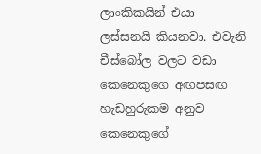ලාංකිකයින් එයා ලස්සනයි කියනවා. එවැනි චීස්බෝල වලට වඩා කෙනෙකුගෙ අඟපසඟ හැඩහුරුකම අනුව කෙනෙකුගේ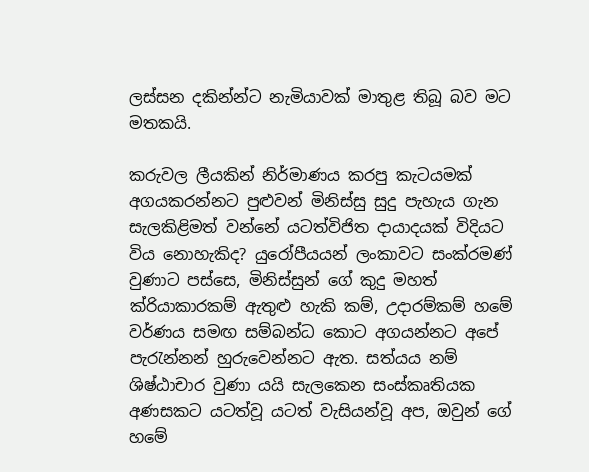ලස්සන දකින්න්ට නැමියාවක් මාතුළ තිබූ බව මට මතකයි.

කරුවල ලීයකින් නිර්මාණය කරපු කැටයමක් අගයකරන්නට පුළුවන් මිනිස්සු සුදු පැහැය ගැන සැලකිළිමත් වන්නේ යටත්විජිත දායාදයක් විදියට විය නොහැකිද? යුරෝපීයයන් ලංකාවට සංක්රමණ් වුණාට පස්සෙ, මිනිස්සුන් ගේ කුදු මහත් ක්රියාකාරකම් ඇතුළු හැකි කම්, උදාරම්කම් හමේ වර්ණය සමඟ සම්බන්ධ කොට අගයන්නට අපේ පැරැන්නන් හුරුවෙන්නට ඇත. සත්යය නම්  ශිෂ්ඨාචාර වුණා යයි සැලකෙන සංස්කෘතියක අණසකට යටත්වූ යටත් වැසියන්වූ අප, ඔවුන් ගේ හමේ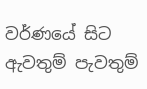වර්ණයේ සිට ඇවතුම් පැවතුම්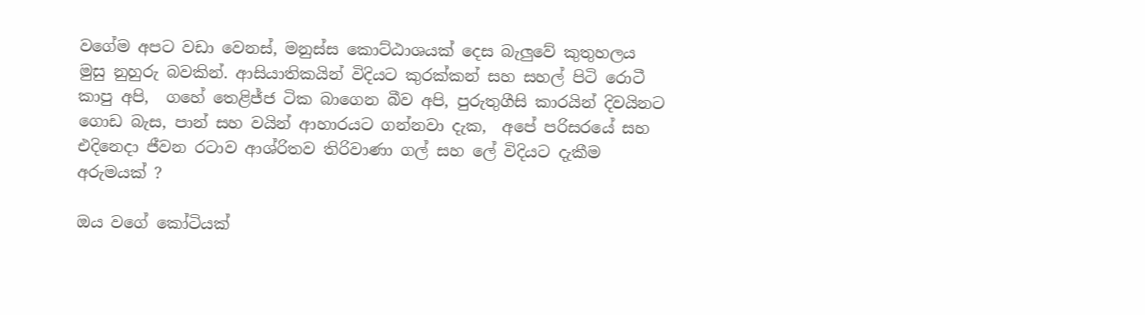වගේම අපට වඩා වෙනස්, මනුස්ස කොට්ඨාශයක් දෙස බැලුවේ කුතුහලය මුසු නුහුරු බවකින්. ආසියාතිකයින් විදියට කුරක්කන් සහ සහල් පිටි රොටී කාපු අපි,  ගහේ තෙළිජ්ජ ටික බාගෙන බීව අපි, පුරුතුගීසි කාරයින් දිවයිනට ගොඩ බැස, පාන් සහ වයින් ආහාරයට ගන්නවා දැක,  අපේ පරිසරයේ සහ එදිනෙදා ජීවන රටාව ආශ්රිතව තිරිවාණා ගල් සහ ලේ විදියට දැකීම අරුමයක් ?

ඔය වගේ කෝටියක්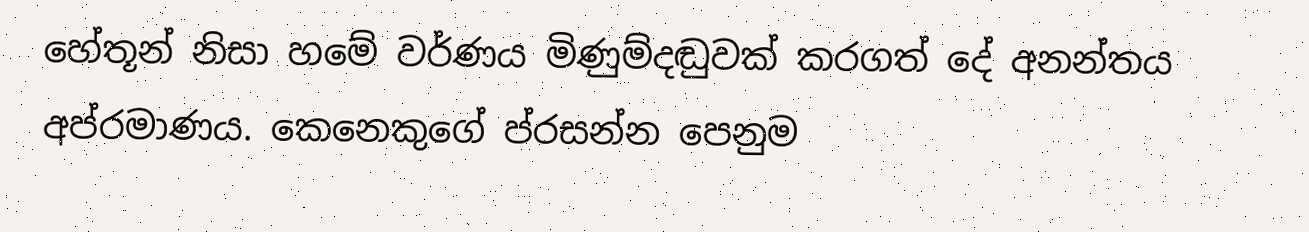හේතූන් නිසා හමේ වර්ණය මිණුම්දඬුවක් කරගත් දේ අනන්තය අප්රමාණය. කෙනෙකුගේ ප්රසන්න පෙනුම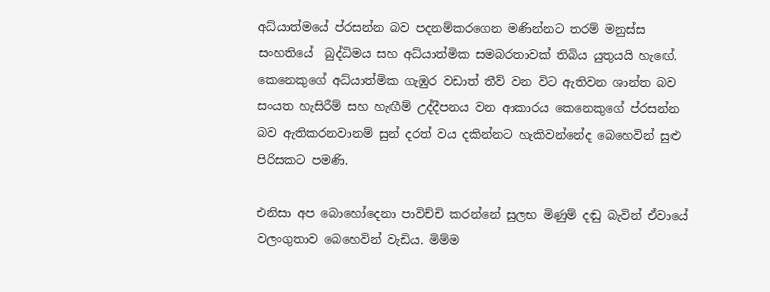අධ්යාත්මයේ ප්රසන්න බව පදනම්කරගෙන මණින්නට තරම් මනුස්ස සංහතියේ  බුද්ධිමය සහ අධ්යාත්මික සමබරතාවක් තිබිය යුතුයයි හැඟේ. කෙනෙකුගේ අධ්යාත්මික ගැඹුර වඩාත් තීව් වන විට ඇතිවන ශාන්ත බව සංයත හැසිරීම් සහ හැඟීම් උද්දීපනය වන ආකාරය කෙනෙකුගේ ප්රසන්න බව ඇතිකරනවානම් සුන් දරත් වය දකින්නට හැකිවන්නේද බෙහෙවින් සුළු පිරිසකට පමණි.

එනිසා අප බොහෝදෙනා පාවිච්චි කරන්නේ සුලභ මිණුම් දඬු බැවින් ඒවායේ වලංගුතාව බෙහෙවින් වැඩිය. මිම්ම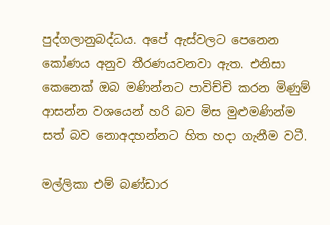පුද්ගලානුබද්ධය. අපේ ඇස්වලට පෙනෙන කෝණය අනුව තීරණයවනවා ඇත. එනිසා කෙනෙක් ඔබ මණින්නට පාවිච්චි කරන මිණුම් ආසන්න වශයෙන් හරි බව මිස මුළුමණින්ම සත් බව නොඅදහන්නට හිත හදා ගැනීම වටී.

මල්ලිකා එම් බණ්ඩාර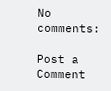No comments:

Post a Comment